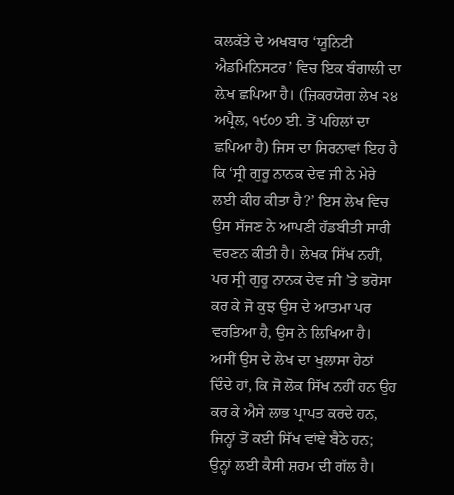ਕਲਕੱਤੇ ਦੇ ਅਖਬਾਰ ‘ਯੂਨਿਟੀ ਐਡਮਿਨਿਸਟਰ’ ਵਿਚ ਇਕ ਬੰਗਾਲੀ ਦਾ ਲ਼ੇਖ ਛਪਿਆ ਹੈ। (ਜ਼ਿਕਰਯੋਗ ਲੇਖ ੨੪ ਅਪ੍ਰੈਲ, ੧੯੦੭ ਈ. ਤੋਂ ਪਹਿਲਾਂ ਦਾ ਛਪਿਆ ਹੈ) ਜਿਸ ਦਾ ਸਿਰਨਾਵਾਂ ਇਹ ਹੈ ਕਿ ‘ਸ੍ਰੀ ਗੁਰੂ ਨਾਨਕ ਦੇਵ ਜੀ ਨੇ ਮੇਰੇ ਲਈ ਕੀਹ ਕੀਤਾ ਹੈ?’ ਇਸ ਲੇਖ ਵਿਚ ਉਸ ਸੱਜਣ ਨੇ ਆਪਣੀ ਹੱਡਬੀਤੀ ਸਾਰੀ ਵਰਣਨ ਕੀਤੀ ਹੈ। ਲੇਖਕ ਸਿੱਖ ਨਹੀਂ, ਪਰ ਸ੍ਰੀ ਗੁਰੂ ਨਾਨਕ ਦੇਵ ਜੀ ’ਤੇ ਭਰੋਸਾ ਕਰ ਕੇ ਜੋ ਕੁਝ ਉਸ ਦੇ ਆਤਮਾ ਪਰ ਵਰਤਿਆ ਹੈ, ਉਸ ਨੇ ਲਿਖਿਆ ਹੈ। ਅਸੀਂ ਉਸ ਦੇ ਲੇਖ ਦਾ ਖੁਲਾਸਾ ਹੇਠਾਂ ਦਿੰਦੇ ਹਾਂ, ਕਿ ਜੋ ਲੋਕ ਸਿੱਖ ਨਹੀਂ ਹਨ ਉਹ ਕਰ ਕੇ ਐਸੇ ਲਾਭ ਪ੍ਰਾਪਤ ਕਰਦੇ ਹਨ, ਜਿਨ੍ਹਾਂ ਤੋਂ ਕਈ ਸਿੱਖ ਵਾਂਞੇ ਬੈਠੇ ਹਨ; ਉਨ੍ਹਾਂ ਲਈ ਕੈਸੀ ਸ਼ਰਮ ਦੀ ਗੱਲ ਹੈ।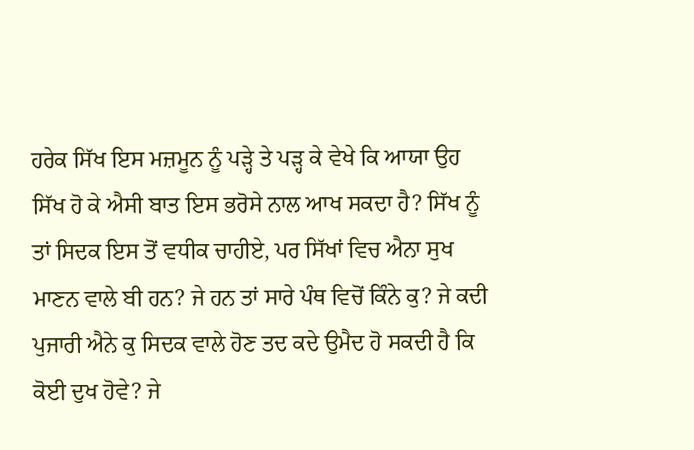ਹਰੇਕ ਸਿੱਖ ਇਸ ਮਜ਼ਮੂਨ ਨੂੰ ਪੜ੍ਹੇ ਤੇ ਪੜ੍ਹ ਕੇ ਵੇਖੇ ਕਿ ਆਯਾ ਉਹ ਸਿੱਖ ਹੋ ਕੇ ਐਸੀ ਬਾਤ ਇਸ ਭਰੋਸੇ ਨਾਲ ਆਖ ਸਕਦਾ ਹੈ? ਸਿੱਖ ਨੂੰ ਤਾਂ ਸਿਦਕ ਇਸ ਤੋਂ ਵਧੀਕ ਚਾਹੀਏ, ਪਰ ਸਿੱਖਾਂ ਵਿਚ ਐਨਾ ਸੁਖ ਮਾਣਨ ਵਾਲੇ ਬੀ ਹਨ? ਜੇ ਹਨ ਤਾਂ ਸਾਰੇ ਪੰਥ ਵਿਚੋਂ ਕਿੰਨੇ ਕੁ? ਜੇ ਕਦੀ ਪੁਜਾਰੀ ਐਨੇ ਕੁ ਸਿਦਕ ਵਾਲੇ ਹੋਣ ਤਦ ਕਦੇ ਉਮੈਦ ਹੋ ਸਕਦੀ ਹੈ ਕਿ ਕੋਈ ਦੁਖ ਹੋਵੇ? ਜੇ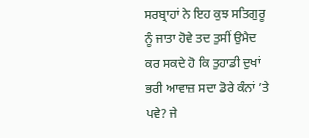ਸਰਬ੍ਰਾਹਾਂ ਨੇ ਇਹ ਕੁਝ ਸਤਿਗੁਰੂ ਨੂੰ ਜਾਤਾ ਹੋਵੇ ਤਦ ਤੁਸੀਂ ਉਮੈਦ ਕਰ ਸਕਦੇ ਹੋ ਕਿ ਤੁਹਾਡੀ ਦੁਖਾਂ ਭਰੀ ਆਵਾਜ਼ ਸਦਾ ਡੋਰੇ ਕੰਨਾਂ ’ਤੇ ਪਵੇ? ਜੇ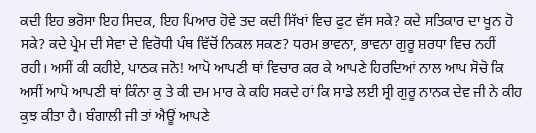ਕਦੀ ਇਹ ਭਰੋਸਾ ਇਹ ਸਿਦਕ, ਇਹ ਪਿਆਰ ਹੋਵੇ ਤਦ ਕਦੀ ਸਿੱਖਾਂ ਵਿਚ ਫੁਟ ਵੱਸ ਸਕੇ? ਕਦੇ ਸਤਿਕਾਰ ਦਾ ਖੂਨ ਹੋ ਸਕੇ? ਕਦੇ ਪ੍ਰੇਮ ਦੀ ਸੇਵਾ ਦੇ ਵਿਰੋਧੀ ਪੰਥ ਵਿੱਚੋਂ ਨਿਕਲ ਸਕਣ? ਧਰਮ ਭਾਵਨਾ, ਭਾਵਨਾ ਗੁਰੂ ਸ਼ਰਧਾ ਵਿਚ ਨਹੀਂ ਰਹੀ। ਅਸੀਂ ਕੀ ਕਹੀਏ, ਪਾਠਕ ਜਨੋ! ਆਪੋ ਆਪਣੀ ਥਾਂ ਵਿਚਾਰ ਕਰ ਕੇ ਆਪਣੇ ਹਿਰਦਿਆਂ ਨਾਲ ਆਪ ਸੋਚੋ ਕਿ ਅਸੀਂ ਆਪੋ ਆਪਣੀ ਥਾਂ ਕਿੰਨਾ ਕੁ ਤੇ ਕੀ ਦਮ ਮਾਰ ਕੇ ਕਹਿ ਸਕਦੇ ਹਾਂ ਕਿ ਸਾਡੇ ਲਈ ਸ੍ਰੀ ਗੁਰੂ ਨਾਨਕ ਦੇਵ ਜੀ ਨੇ ਕੀਹ ਕੁਝ ਕੀਤਾ ਹੈ। ਬੰਗਾਲੀ ਜੀ ਤਾਂ ਐਊਂ ਆਪਣੇ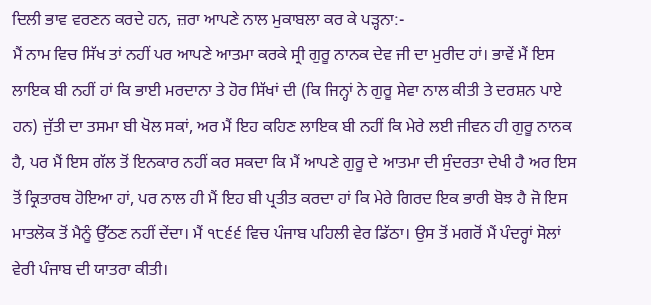ਦਿਲੀ ਭਾਵ ਵਰਣਨ ਕਰਦੇ ਹਨ, ਜ਼ਰਾ ਆਪਣੇ ਨਾਲ ਮੁਕਾਬਲਾ ਕਰ ਕੇ ਪੜ੍ਹਨਾ:-
ਮੈਂ ਨਾਮ ਵਿਚ ਸਿੱਖ ਤਾਂ ਨਹੀਂ ਪਰ ਆਪਣੇ ਆਤਮਾ ਕਰਕੇ ਸ੍ਰੀ ਗੁਰੂ ਨਾਨਕ ਦੇਵ ਜੀ ਦਾ ਮੁਰੀਦ ਹਾਂ। ਭਾਵੇਂ ਮੈਂ ਇਸ ਲਾਇਕ ਬੀ ਨਹੀਂ ਹਾਂ ਕਿ ਭਾਈ ਮਰਦਾਨਾ ਤੇ ਹੋਰ ਸਿੱਖਾਂ ਦੀ (ਕਿ ਜਿਨ੍ਹਾਂ ਨੇ ਗੁਰੂ ਸੇਵਾ ਨਾਲ ਕੀਤੀ ਤੇ ਦਰਸ਼ਨ ਪਾਏ ਹਨ) ਜੁੱਤੀ ਦਾ ਤਸਮਾ ਬੀ ਖੋਲ ਸਕਾਂ, ਅਰ ਮੈਂ ਇਹ ਕਹਿਣ ਲਾਇਕ ਬੀ ਨਹੀਂ ਕਿ ਮੇਰੇ ਲਈ ਜੀਵਨ ਹੀ ਗੁਰੂ ਨਾਨਕ ਹੈ, ਪਰ ਮੈਂ ਇਸ ਗੱਲ ਤੋਂ ਇਨਕਾਰ ਨਹੀਂ ਕਰ ਸਕਦਾ ਕਿ ਮੈਂ ਆਪਣੇ ਗੁਰੂ ਦੇ ਆਤਮਾ ਦੀ ਸੁੰਦਰਤਾ ਦੇਖੀ ਹੈ ਅਰ ਇਸ ਤੋਂ ਕ੍ਰਿਤਾਰਥ ਹੋਇਆ ਹਾਂ, ਪਰ ਨਾਲ ਹੀ ਮੈਂ ਇਹ ਬੀ ਪ੍ਰਤੀਤ ਕਰਦਾ ਹਾਂ ਕਿ ਮੇਰੇ ਗਿਰਦ ਇਕ ਭਾਰੀ ਬੋਝ ਹੈ ਜੋ ਇਸ ਮਾਤਲੋਕ ਤੋਂ ਮੈਨੂੰ ਉੱਠਣ ਨਹੀਂ ਦੇਂਦਾ। ਮੈਂ ੧੮੬੬ ਵਿਚ ਪੰਜਾਬ ਪਹਿਲੀ ਵੇਰ ਡਿੱਠਾ। ਉਸ ਤੋਂ ਮਗਰੋਂ ਮੈਂ ਪੰਦਰ੍ਹਾਂ ਸੋਲਾਂ ਵੇਰੀ ਪੰਜਾਬ ਦੀ ਯਾਤਰਾ ਕੀਤੀ।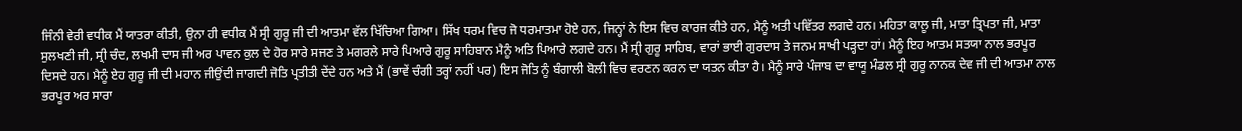ਜਿੰਨੀ ਵੇਰੀ ਵਧੀਕ ਮੈਂ ਯਾਤਰਾ ਕੀਤੀ, ਉਨਾ ਹੀ ਵਧੀਕ ਮੈਂ ਸ੍ਰੀ ਗੁਰੂ ਜੀ ਦੀ ਆਤਮਾ ਵੱਲ ਖਿੱਚਿਆ ਗਿਆ। ਸਿੱਖ ਧਰਮ ਵਿਚ ਜੋ ਧਰਮਾਤਮਾ ਹੋਏ ਹਨ, ਜਿਨ੍ਹਾਂ ਨੇ ਇਸ ਵਿਚ ਕਾਰਜ ਕੀਤੇ ਹਨ, ਮੈਨੂੰ ਅਤੀ ਪਵਿੱਤਰ ਲਗਦੇ ਹਨ। ਮਹਿਤਾ ਕਾਲੂ ਜੀ, ਮਾਤਾ ਤ੍ਰਿਪਤਾ ਜੀ, ਮਾਤਾ ਸੁਲਖਣੀ ਜੀ, ਸ੍ਰੀ ਚੰਦ, ਲਖਮੀ ਦਾਸ ਜੀ ਅਰ ਪਾਵਨ ਕੁਲ ਦੇ ਹੋਰ ਸਾਰੇ ਸਜਣ ਤੇ ਮਗਰਲੇ ਸਾਰੇ ਪਿਆਰੇ ਗੁਰੂ ਸਾਹਿਬਾਨ ਮੈਨੂੰ ਅਤਿ ਪਿਆਰੇ ਲਗਦੇ ਹਨ। ਮੈਂ ਸ੍ਰੀ ਗੁਰੂ ਸਾਹਿਬ, ਵਾਰਾਂ ਭਾਈ ਗੁਰਦਾਸ ਤੇ ਜਨਮ ਸਾਖੀ ਪੜ੍ਹਦਾ ਹਾਂ। ਮੈਨੂੰ ਇਹ ਆਤਮ ਸਤਯਾ ਨਾਲ ਭਰਪੂਰ ਦਿਸਦੇ ਹਨ। ਮੈਨੂੰ ਏਹ ਗੁਰੂ ਜੀ ਦੀ ਮਹਾਨ ਜੀਉਂਦੀ ਜਾਗਦੀ ਜੋਤਿ ਪ੍ਰਤੀਤੀ ਦੇਂਦੇ ਹਨ ਅਤੇ ਮੈਂ (ਭਾਵੇਂ ਚੰਗੀ ਤਰ੍ਹਾਂ ਨਹੀਂ ਪਰ) ਇਸ ਜੋਤਿ ਨੂੰ ਬੰਗਾਲੀ ਬੋਲੀ ਵਿਚ ਵਰਣਨ ਕਰਨ ਦਾ ਯਤਨ ਕੀਤਾ ਹੈ। ਮੈਨੂੰ ਸਾਰੇ ਪੰਜਾਬ ਦਾ ਵਾਯੂ ਮੰਡਲ ਸ੍ਰੀ ਗੁਰੂ ਨਾਨਕ ਦੇਵ ਜੀ ਦੀ ਆਤਮਾ ਨਾਲ ਭਰਪੂਰ ਅਰ ਸਾਰਾ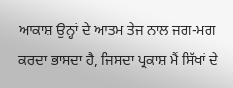ਆਕਾਸ਼ ਉਨ੍ਹਾਂ ਦੇ ਆਤਮ ਤੇਜ ਨਾਲ ਜਗ-ਮਗ ਕਰਦਾ ਭਾਸਦਾ ਹੈ, ਜਿਸਦਾ ਪ੍ਰਕਾਸ਼ ਮੈਂ ਸਿੱਖਾਂ ਦੇ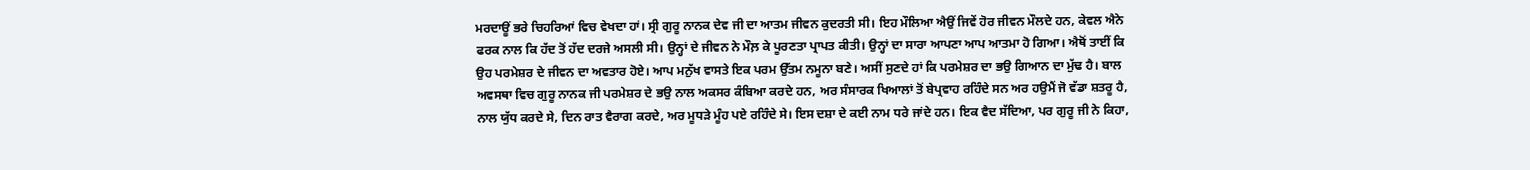ਮਰਦਾਊਂ ਭਰੇ ਚਿਹਰਿਆਂ ਵਿਚ ਵੇਖਦਾ ਹਾਂ। ਸ੍ਰੀ ਗੁਰੂ ਨਾਨਕ ਦੇਵ ਜੀ ਦਾ ਆਤਮ ਜੀਵਨ ਕੁਦਰਤੀ ਸੀ। ਇਹ ਮੌਲਿਆ ਐਉਂ ਜਿਵੇਂ ਹੋਰ ਜੀਵਨ ਮੌਲਦੇ ਹਨ, ਕੇਵਲ ਐਨੇ ਫਰਕ ਨਾਲ ਕਿ ਹੱਦ ਤੋਂ ਹੱਦ ਦਰਜੇ ਅਸਲੀ ਸੀ। ਉਨ੍ਹਾਂ ਦੇ ਜੀਵਨ ਨੇ ਮੌਲ਼ ਕੇ ਪੂਰਣਤਾ ਪ੍ਰਾਪਤ ਕੀਤੀ। ਉਨ੍ਹਾਂ ਦਾ ਸਾਰਾ ਆਪਣਾ ਆਪ ਆਤਮਾ ਹੋ ਗਿਆ। ਐਥੋਂ ਤਾਈਂ ਕਿ ਉਹ ਪਰਮੇਸ਼ਰ ਦੇ ਜੀਵਨ ਦਾ ਅਵਤਾਰ ਹੋਏ। ਆਪ ਮਨੁੱਖ ਵਾਸਤੇ ਇਕ ਪਰਮ ਉੱਤਮ ਨਮੂਨਾ ਬਣੇ। ਅਸੀਂ ਸੁਣਦੇ ਹਾਂ ਕਿ ਪਰਮੇਸ਼ਰ ਦਾ ਭਉ ਗਿਆਨ ਦਾ ਮੁੱਢ ਹੈ। ਬਾਲ ਅਵਸਥਾ ਵਿਚ ਗੁਰੂ ਨਾਨਕ ਜੀ ਪਰਮੇਸ਼ਰ ਦੇ ਭਉ ਨਾਲ ਅਕਸਰ ਕੰਬਿਆ ਕਰਦੇ ਹਨ, ਅਰ ਸੰਸਾਰਕ ਖਿਆਲਾਂ ਤੋਂ ਬੇਪ੍ਰਵਾਹ ਰਹਿੰਦੇ ਸਨ ਅਰ ਹਉਮੈਂ ਜੋ ਵੱਡਾ ਸ਼ਤਰੂ ਹੈ, ਨਾਲ ਯੁੱਧ ਕਰਦੇ ਸੇ, ਦਿਨ ਰਾਤ ਵੈਰਾਗ ਕਰਦੇ, ਅਰ ਮੂਧੜੇ ਮੂੰਹ ਪਏ ਰਹਿੰਦੇ ਸੇ। ਇਸ ਦਸ਼ਾ ਦੇ ਕਈ ਨਾਮ ਧਰੇ ਜਾਂਦੇ ਹਨ। ਇਕ ਵੈਦ ਸੱਦਿਆ, ਪਰ ਗੁਰੂ ਜੀ ਨੇ ਕਿਹਾ,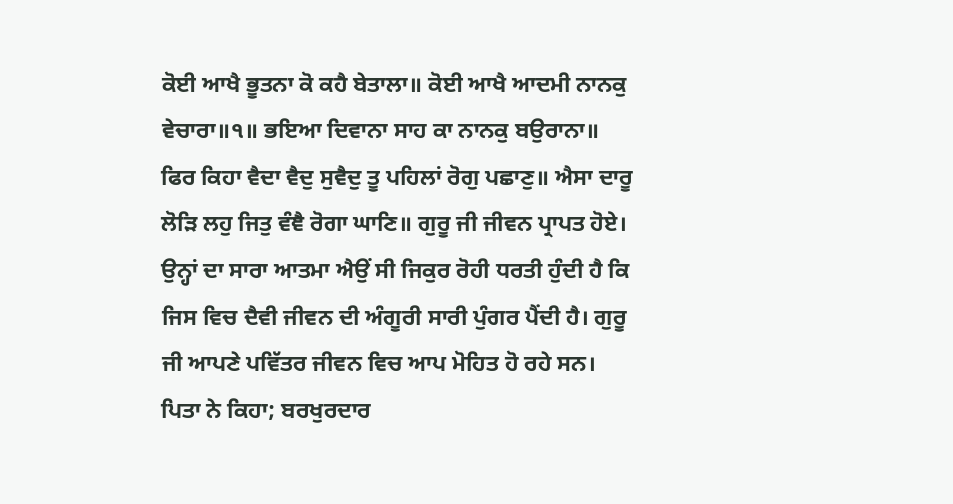ਕੋਈ ਆਖੈ ਭੂਤਨਾ ਕੋ ਕਹੈ ਬੇਤਾਲਾ॥ ਕੋਈ ਆਖੈ ਆਦਮੀ ਨਾਨਕੁ ਵੇਚਾਰਾ॥੧॥ ਭਇਆ ਦਿਵਾਨਾ ਸਾਹ ਕਾ ਨਾਨਕੁ ਬਉਰਾਨਾ॥ ਫਿਰ ਕਿਹਾ ਵੈਦਾ ਵੈਦੁ ਸੁਵੈਦੁ ਤੂ ਪਹਿਲਾਂ ਰੋਗੁ ਪਛਾਣੁ॥ ਐਸਾ ਦਾਰੂ ਲੋੜਿ ਲਹੁ ਜਿਤੁ ਵੰਞੈ ਰੋਗਾ ਘਾਣਿ॥ ਗੁਰੂ ਜੀ ਜੀਵਨ ਪ੍ਰਾਪਤ ਹੋਏ। ਉਨ੍ਹਾਂ ਦਾ ਸਾਰਾ ਆਤਮਾ ਐਉਂ ਸੀ ਜਿਕੁਰ ਰੋਹੀ ਧਰਤੀ ਹੁੰਦੀ ਹੈ ਕਿ ਜਿਸ ਵਿਚ ਦੈਵੀ ਜੀਵਨ ਦੀ ਅੰਗੂਰੀ ਸਾਰੀ ਪੁੰਗਰ ਪੈਂਦੀ ਹੈ। ਗੁਰੂ ਜੀ ਆਪਣੇ ਪਵਿੱਤਰ ਜੀਵਨ ਵਿਚ ਆਪ ਮੋਹਿਤ ਹੋ ਰਹੇ ਸਨ। ਪਿਤਾ ਨੇ ਕਿਹਾ; ਬਰਖੁਰਦਾਰ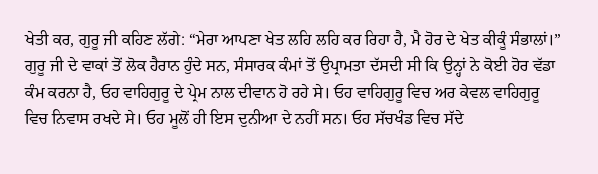ਖੇਤੀ ਕਰ, ਗੁਰੂ ਜੀ ਕਹਿਣ ਲੱਗੇ: “ਮੇਰਾ ਆਪਣਾ ਖੇਤ ਲਹਿ ਲਹਿ ਕਰ ਰਿਹਾ ਹੈ, ਮੈ ਹੋਰ ਦੇ ਖੇਤ ਕੀਕੂੰ ਸੰਭਾਲਾਂ।” ਗੁਰੂ ਜੀ ਦੇ ਵਾਕਾਂ ਤੋਂ ਲੋਕ ਹੈਰਾਨ ਹੁੰਦੇ ਸਨ, ਸੰਸਾਰਕ ਕੰਮਾਂ ਤੋਂ ਉਪ੍ਰਾਮਤਾ ਦੱਸਦੀ ਸੀ ਕਿ ਉਨ੍ਹਾਂ ਨੇ ਕੋਈ ਹੋਰ ਵੱਡਾ ਕੰਮ ਕਰਨਾ ਹੈ, ਓਹ ਵਾਹਿਗੁਰੂ ਦੇ ਪ੍ਰੇਮ ਨਾਲ ਦੀਵਾਨ ਹੋ ਰਹੇ ਸੇ। ਓਹ ਵਾਹਿਗੁਰੂ ਵਿਚ ਅਰ ਕੇਵਲ ਵਾਹਿਗੁਰੂ ਵਿਚ ਨਿਵਾਸ ਰਖਦੇ ਸੇ। ਓਹ ਮੂਲੋਂ ਹੀ ਇਸ ਦੁਨੀਆ ਦੇ ਨਹੀਂ ਸਨ। ਓਹ ਸੱਚਖੰਡ ਵਿਚ ਸੱਦੇ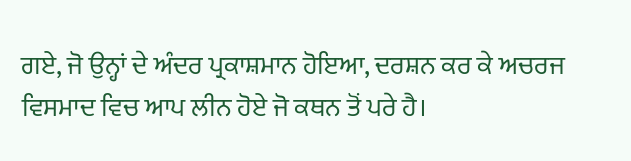ਗਏ, ਜੋ ਉਨ੍ਹਾਂ ਦੇ ਅੰਦਰ ਪ੍ਰਕਾਸ਼ਮਾਨ ਹੋਇਆ, ਦਰਸ਼ਨ ਕਰ ਕੇ ਅਚਰਜ ਵਿਸਮਾਦ ਵਿਚ ਆਪ ਲੀਨ ਹੋਏ ਜੋ ਕਥਨ ਤੋਂ ਪਰੇ ਹੈ।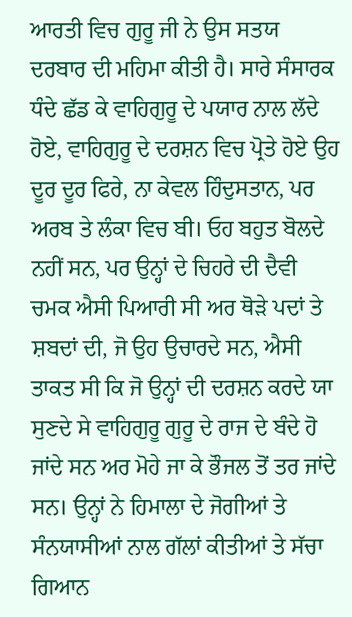ਆਰਤੀ ਵਿਚ ਗੁਰੂ ਜੀ ਨੇ ਉਸ ਸਤਯ ਦਰਬਾਰ ਦੀ ਮਹਿਮਾ ਕੀਤੀ ਹੈ। ਸਾਰੇ ਸੰਸਾਰਕ ਧੰਦੇ ਛੱਡ ਕੇ ਵਾਹਿਗੁਰੂ ਦੇ ਪਯਾਰ ਨਾਲ ਲੱਦੇ ਹੋਏ, ਵਾਹਿਗੁਰੂ ਦੇ ਦਰਸ਼ਨ ਵਿਚ ਪ੍ਰੋਤੇ ਹੋਏ ਉਹ ਦੂਰ ਦੂਰ ਫਿਰੇ, ਨਾ ਕੇਵਲ ਹਿੰਦੁਸਤਾਨ, ਪਰ ਅਰਬ ਤੇ ਲੰਕਾ ਵਿਚ ਬੀ। ਓਹ ਬਹੁਤ ਬੋਲਦੇ ਨਹੀਂ ਸਨ, ਪਰ ਉਨ੍ਹਾਂ ਦੇ ਚਿਹਰੇ ਦੀ ਦੈਵੀ ਚਮਕ ਐਸੀ ਪਿਆਰੀ ਸੀ ਅਰ ਥੋੜੇ ਪਦਾਂ ਤੇ ਸ਼ਬਦਾਂ ਦੀ, ਜੋ ਉਹ ਉਚਾਰਦੇ ਸਨ, ਐਸੀ ਤਾਕਤ ਸੀ ਕਿ ਜੋ ਉਨ੍ਹਾਂ ਦੀ ਦਰਸ਼ਨ ਕਰਦੇ ਯਾ ਸੁਣਦੇ ਸੇ ਵਾਹਿਗੁਰੂ ਗੁਰੂ ਦੇ ਰਾਜ ਦੇ ਬੰਦੇ ਹੋ ਜਾਂਦੇ ਸਨ ਅਰ ਮੋਹੇ ਜਾ ਕੇ ਭੌਜਲ ਤੋਂ ਤਰ ਜਾਂਦੇ ਸਨ। ਉਨ੍ਹਾਂ ਨੇ ਹਿਮਾਲਾ ਦੇ ਜੋਗੀਆਂ ਤੇ ਸੰਨਯਾਸੀਆਂ ਨਾਲ ਗੱਲਾਂ ਕੀਤੀਆਂ ਤੇ ਸੱਚਾ ਗਿਆਨ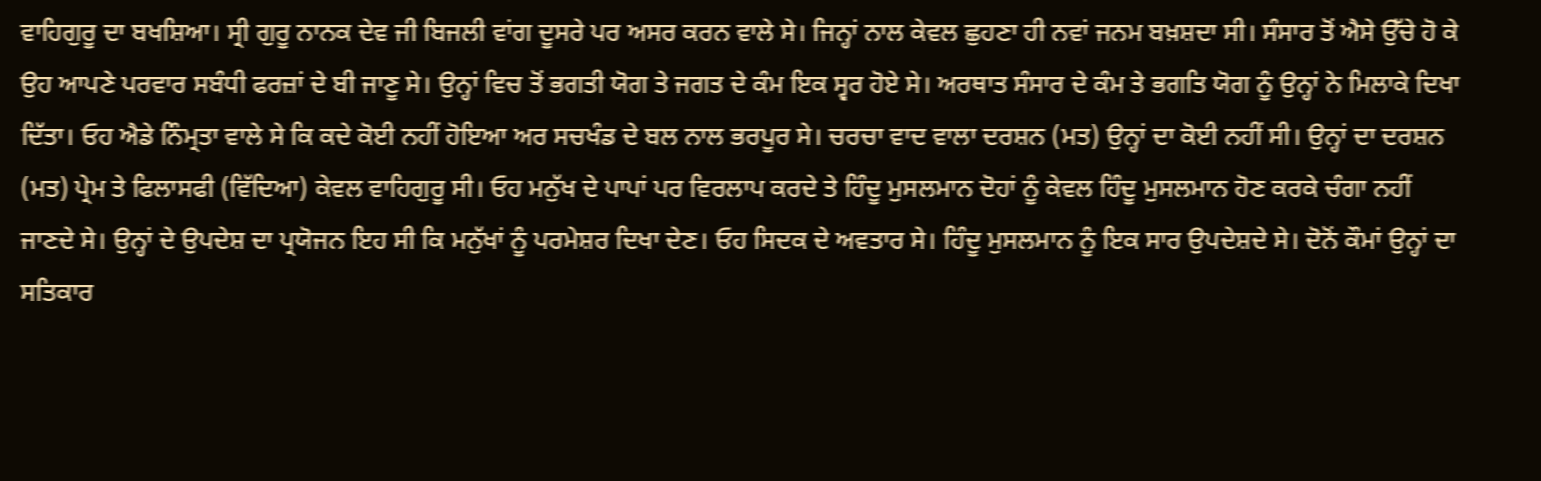ਵਾਹਿਗੁਰੂ ਦਾ ਬਖਸ਼ਿਆ। ਸ੍ਰੀ ਗੁਰੂ ਨਾਨਕ ਦੇਵ ਜੀ ਬਿਜਲੀ ਵਾਂਗ ਦੂਸਰੇ ਪਰ ਅਸਰ ਕਰਨ ਵਾਲੇ ਸੇ। ਜਿਨ੍ਹਾਂ ਨਾਲ ਕੇਵਲ ਛੁਹਣਾ ਹੀ ਨਵਾਂ ਜਨਮ ਬਖ਼ਸ਼ਦਾ ਸੀ। ਸੰਸਾਰ ਤੋਂ ਐਸੇ ਉੱਚੇ ਹੋ ਕੇ ਉਹ ਆਪਣੇ ਪਰਵਾਰ ਸਬੰਧੀ ਫਰਜ਼ਾਂ ਦੇ ਬੀ ਜਾਣੂ ਸੇ। ਉਨ੍ਹਾਂ ਵਿਚ ਤੋਂ ਭਗਤੀ ਯੋਗ ਤੇ ਜਗਤ ਦੇ ਕੰਮ ਇਕ ਸ੍ਵਰ ਹੋਏ ਸੇ। ਅਰਥਾਤ ਸੰਸਾਰ ਦੇ ਕੰਮ ਤੇ ਭਗਤਿ ਯੋਗ ਨੂੰ ਉਨ੍ਹਾਂ ਨੇ ਮਿਲਾਕੇ ਦਿਖਾ ਦਿੱਤਾ। ਓਹ ਐਡੇ ਨਿੰਮ੍ਰਤਾ ਵਾਲੇ ਸੇ ਕਿ ਕਦੇ ਕੋਈ ਨਹੀਂ ਹੋਇਆ ਅਰ ਸਚਖੰਡ ਦੇ ਬਲ ਨਾਲ ਭਰਪੂਰ ਸੇ। ਚਰਚਾ ਵਾਦ ਵਾਲਾ ਦਰਸ਼ਨ (ਮਤ) ਉਨ੍ਹਾਂ ਦਾ ਕੋਈ ਨਹੀਂ ਸੀ। ਉਨ੍ਹਾਂ ਦਾ ਦਰਸ਼ਨ (ਮਤ) ਪ੍ਰੇਮ ਤੇ ਫਿਲਾਸਫੀ (ਵਿੱਦਿਆ) ਕੇਵਲ ਵਾਹਿਗੁਰੂ ਸੀ। ਓਹ ਮਨੁੱਖ ਦੇ ਪਾਪਾਂ ਪਰ ਵਿਰਲਾਪ ਕਰਦੇ ਤੇ ਹਿੰਦੂ ਮੁਸਲਮਾਨ ਦੋਹਾਂ ਨੂੰ ਕੇਵਲ ਹਿੰਦੂ ਮੁਸਲਮਾਨ ਹੋਣ ਕਰਕੇ ਚੰਗਾ ਨਹੀਂ ਜਾਣਦੇ ਸੇ। ਉਨ੍ਹਾਂ ਦੇ ਉਪਦੇਸ਼ ਦਾ ਪ੍ਰਯੋਜਨ ਇਹ ਸੀ ਕਿ ਮਨੁੱਖਾਂ ਨੂੰ ਪਰਮੇਸ਼ਰ ਦਿਖਾ ਦੇਣ। ਓਹ ਸਿਦਕ ਦੇ ਅਵਤਾਰ ਸੇ। ਹਿੰਦੂ ਮੁਸਲਮਾਨ ਨੂੰ ਇਕ ਸਾਰ ਉਪਦੇਸ਼ਦੇ ਸੇ। ਦੋਨੋਂ ਕੌਮਾਂ ਉਨ੍ਹਾਂ ਦਾ ਸਤਿਕਾਰ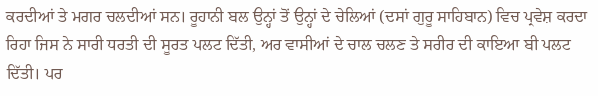ਕਰਦੀਆਂ ਤੇ ਮਗਰ ਚਲਦੀਆਂ ਸਨ। ਰੂਹਾਨੀ ਬਲ ਉਨ੍ਹਾਂ ਤੋਂ ਉਨ੍ਹਾਂ ਦੇ ਚੇਲਿਆਂ (ਦਸਾਂ ਗੁਰੂ ਸਾਹਿਬਾਨ) ਵਿਚ ਪ੍ਰਵੇਸ਼ ਕਰਦਾ ਰਿਹਾ ਜਿਸ ਨੇ ਸਾਰੀ ਧਰਤੀ ਦੀ ਸੂਰਤ ਪਲਟ ਦਿੱਤੀ, ਅਰ ਵਾਸੀਆਂ ਦੇ ਚਾਲ ਚਲਣ ਤੇ ਸਰੀਰ ਦੀ ਕਾਇਆ ਬੀ ਪਲਟ ਦਿੱਤੀ। ਪਰ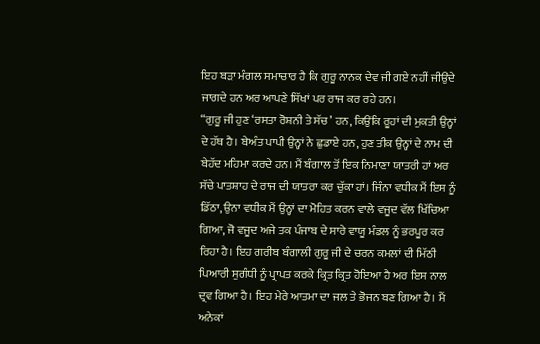ਇਹ ਬੜਾ ਮੰਗਲ ਸਮਾਚਾਰ ਹੈ ਕਿ ਗੁਰੂ ਨਾਨਕ ਦੇਵ ਜੀ ਗਏ ਨਹੀਂ ਜੀਉਂਦੇ ਜਾਗਦੇ ਹਨ ਅਰ ਆਪਣੇ ਸਿੱਖਾਂ ਪਰ ਰਾਜ ਕਰ ਰਹੇ ਹਨ।
“ਗੁਰੂ ਜੀ ਹੁਣ ‘ਰਸਤਾ ਰੋਸ਼ਨੀ ਤੇ ਸੱਚ’ ਹਨ, ਕਿਉਂਕਿ ਰੂਹਾਂ ਦੀ ਮੁਕਤੀ ਉਨ੍ਹਾਂ ਦੇ ਹੱਥ ਹੈ। ਬੇਅੰਤ ਪਾਪੀ ਉਨ੍ਹਾਂ ਨੇ ਛੁਡਾਏ ਹਨ, ਹੁਣ ਤੀਕ ਉਨ੍ਹਾਂ ਦੇ ਨਾਮ ਦੀ ਬੇਹੱਦ ਮਹਿਮਾ ਕਰਦੇ ਹਨ। ਮੈਂ ਬੰਗਾਲ ਤੋਂ ਇਕ ਨਿਮਾਣਾ ਯਾਤਰੀ ਹਾਂ ਅਰ ਸੱਚੇ ਪਾਤਸ਼ਾਹ ਦੇ ਰਾਜ ਦੀ ਯਾਤਰਾ ਕਰ ਚੁੱਕਾ ਹਾਂ। ਜਿੰਨਾ ਵਧੀਕ ਮੈਂ ਇਸ ਨੂੰ ਡਿੱਠਾ, ਉਨਾ ਵਧੀਕ ਮੈਂ ਉਨ੍ਹਾਂ ਦਾ ਮੋਹਿਤ ਕਰਨ ਵਾਲੇ ਵਜੂਦ ਵੱਲ ਖਿੱਚਿਆ ਗਿਆ, ਜੋ ਵਜੂਦ ਅਜੇ ਤਕ ਪੰਜਾਬ ਦੇ ਸਾਰੇ ਵਾਯੂ ਮੰਡਲ ਨੂੰ ਭਰਪੂਰ ਕਰ ਰਿਹਾ ਹੈ। ਇਹ ਗਰੀਬ ਬੰਗਾਲੀ ਗੁਰੂ ਜੀ ਦੇ ਚਰਨ ਕਮਲਾਂ ਦੀ ਮਿੱਠੀ ਪਿਆਰੀ ਸੁਗੰਧੀ ਨੂੰ ਪ੍ਰਾਪਤ ਕਰਕੇ ਕ੍ਰਿਤ ਕ੍ਰਿਤ ਹੋਇਆ ਹੈ ਅਰ ਇਸ ਨਾਲ ਦ੍ਰਵ ਗਿਆ ਹੈ। ਇਹ ਮੇਰੇ ਆਤਮਾ ਦਾ ਜਲ ਤੇ ਭੋਜਨ ਬਣ ਗਿਆ ਹੈ। ਮੈਂ ਅਨੇਕਾਂ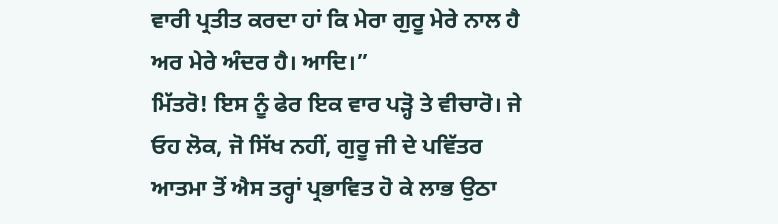ਵਾਰੀ ਪ੍ਰਤੀਤ ਕਰਦਾ ਹਾਂ ਕਿ ਮੇਰਾ ਗੁਰੂ ਮੇਰੇ ਨਾਲ ਹੈ ਅਰ ਮੇਰੇ ਅੰਦਰ ਹੈ। ਆਦਿ।”
ਮਿੱਤਰੋ! ਇਸ ਨੂੰ ਫੇਰ ਇਕ ਵਾਰ ਪੜ੍ਹੋ ਤੇ ਵੀਚਾਰੋ। ਜੇ ਓਹ ਲੋਕ, ਜੋ ਸਿੱਖ ਨਹੀਂ, ਗੁਰੂ ਜੀ ਦੇ ਪਵਿੱਤਰ ਆਤਮਾ ਤੋਂ ਐਸ ਤਰ੍ਹਾਂ ਪ੍ਰਭਾਵਿਤ ਹੋ ਕੇ ਲਾਭ ਉਠਾ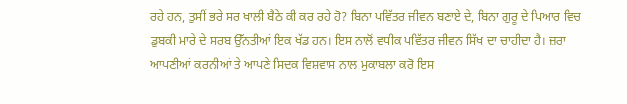ਰਹੇ ਹਨ, ਤੁਸੀਂ ਭਰੇ ਸਰ ਖਾਲੀ ਬੈਠੇ ਕੀ ਕਰ ਰਹੇ ਹੋ? ਬਿਨਾ ਪਵਿੱਤਰ ਜੀਵਨ ਬਣਾਏ ਦੇ, ਬਿਨਾ ਗੁਰੂ ਦੇ ਪਿਆਰ ਵਿਚ ਡੁਬਕੀ ਮਾਰੇ ਦੇ ਸਰਬ ਉੱਨਤੀਆਂ ਇਕ ਖੱਡ ਹਨ। ਇਸ ਨਾਲੋਂ ਵਧੀਕ ਪਵਿੱਤਰ ਜੀਵਨ ਸਿੱਖ ਦਾ ਚਾਹੀਦਾ ਹੈ। ਜ਼ਰਾ ਆਪਣੀਆਂ ਕਰਨੀਆਂ ਤੇ ਆਪਣੇ ਸਿਦਕ ਵਿਸ਼ਵਾਸ ਨਾਲ ਮੁਕਾਬਲਾ ਕਰੋ ਇਸ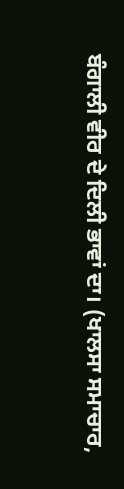ਬੰਗਾਲੀ ਵੀਰ ਦੇ ਦਿਲੀ ਭਾਵਾਂ ਦਾ। (ਖਾਲਸਾ ਸਮਾਚਾਰ,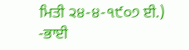ਮਿਤੀ ੨੪-੪-੧੯੦੭ ਈ.)
-ਭਾਈ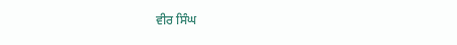ਵੀਰ ਸਿੰਘ